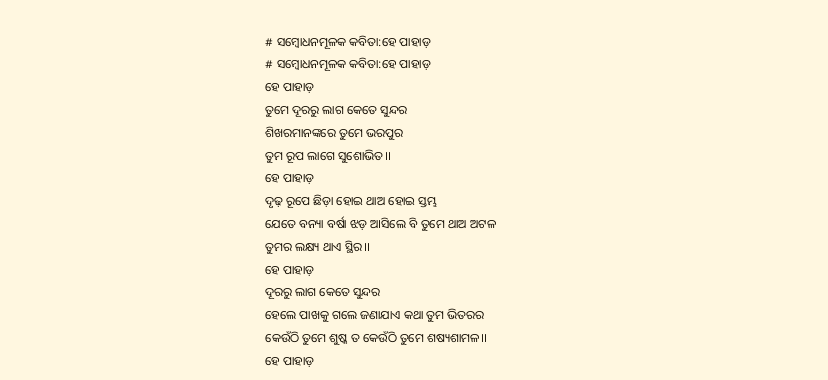# ସମ୍ବୋଧନମୂଳକ କବିତା:ହେ ପାହାଡ଼
# ସମ୍ବୋଧନମୂଳକ କବିତା:ହେ ପାହାଡ଼
ହେ ପାହାଡ଼
ତୁମେ ଦୂରରୁ ଲାଗ କେତେ ସୁନ୍ଦର
ଶିଖରମାନଙ୍କରେ ତୁମେ ଭରପୁର
ତୁମ ରୂପ ଲାଗେ ସୁଶୋଭିତ।।
ହେ ପାହାଡ଼
ଦୃଢ଼ ରୂପେ ଛିଡ଼ା ହୋଇ ଥାଅ ହୋଇ ସ୍ତମ୍ଭ
ଯେତେ ବନ୍ୟା ବର୍ଷା ଝଡ଼ ଆସିଲେ ବି ତୁମେ ଥାଅ ଅଟଳ
ତୁମର ଲକ୍ଷ୍ୟ ଥାଏ ସ୍ଥିର।।
ହେ ପାହାଡ଼
ଦୂରରୁ ଲାଗ କେତେ ସୁନ୍ଦର
ହେଲେ ପାଖକୁ ଗଲେ ଜଣାଯାଏ କଥା ତୁମ ଭିତରର
କେଉଁଠି ତୁମେ ଶୁଷ୍କ ତ କେଉଁଠି ତୁମେ ଶଷ୍ୟଶାମଳ।।
ହେ ପାହାଡ଼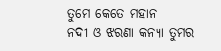ତୁମେ କେତେ ମହାନ
ନଦୀ ଓ ଝରଣା କନ୍ୟା ତୁମର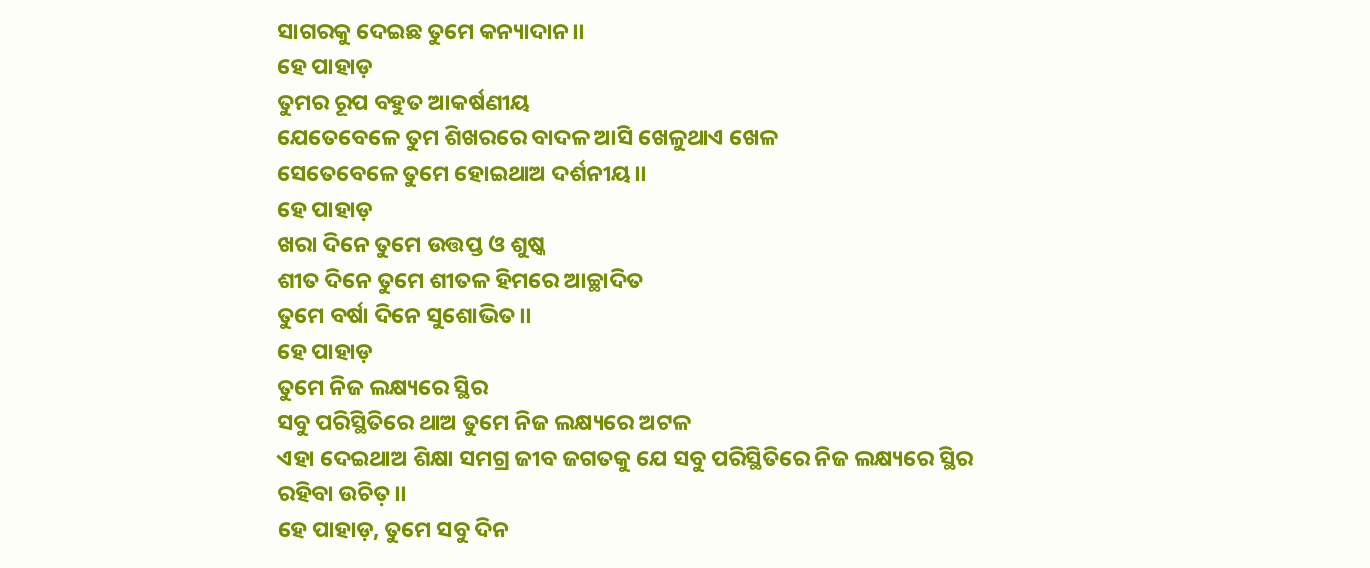ସାଗରକୁ ଦେଇଛ ତୁମେ କନ୍ୟାଦାନ।।
ହେ ପାହାଡ଼
ତୁମର ରୂପ ବହୁତ ଆକର୍ଷଣୀୟ
ଯେତେବେଳେ ତୁମ ଶିଖରରେ ବାଦଳ ଆସି ଖେଳୁଥାଏ ଖେଳ
ସେତେବେଳେ ତୁମେ ହୋଇଥାଅ ଦର୍ଶନୀୟ।।
ହେ ପାହାଡ଼
ଖରା ଦିନେ ତୁମେ ଉତ୍ତପ୍ତ ଓ ଶୁଷ୍କ
ଶୀତ ଦିନେ ତୁମେ ଶୀତଳ ହିମରେ ଆଚ୍ଛାଦିତ
ତୁମେ ବର୍ଷା ଦିନେ ସୁଶୋଭିତ।।
ହେ ପାହାଡ଼
ତୁମେ ନିଜ ଲକ୍ଷ୍ୟରେ ସ୍ଥିର
ସବୁ ପରିସ୍ଥିତିରେ ଥାଅ ତୁମେ ନିଜ ଲକ୍ଷ୍ୟରେ ଅଟଳ
ଏହା ଦେଇଥାଅ ଶିକ୍ଷା ସମଗ୍ର ଜୀବ ଜଗତକୁ ଯେ ସବୁ ପରିସ୍ଥିତିରେ ନିଜ ଲକ୍ଷ୍ୟରେ ସ୍ଥିର ରହିବା ଉଚିତ଼।।
ହେ ପାହାଡ଼, ତୁମେ ସବୁ ଦିନ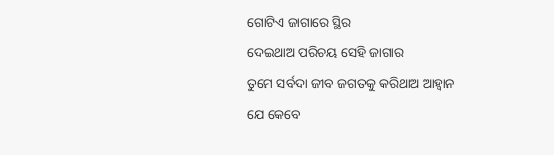ଗୋଟିଏ ଜାଗାରେ ସ୍ଥିର
ଦେଇଥାଅ ପରିଚୟ ସେହି ଜାଗାର
ତୁମେ ସର୍ବଦା ଜୀବ ଜଗତକୁ କରିଥାଅ ଆହ୍ୱାନ
ଯେ କେବେ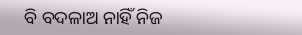ବି ବଦଳାଅ ନାହିଁ ନିଜ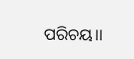ପରିଚୟ।।